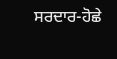ਸਰਦਾਰ-ਹੋਛੇ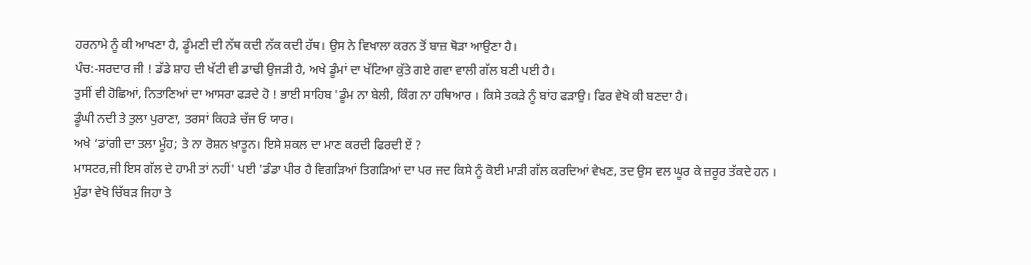ਹਰਨਾਮੇ ਨੂੰ ਕੀ ਆਖਣਾ ਹੈ, ਡੂੰਮਣੀ ਦੀ ਨੱਥ ਕਦੀ ਨੱਕ ਕਦੀ ਹੱਥ। ਉਸ ਨੇ ਵਿਖਾਲਾ ਕਰਨ ਤੋਂ ਬਾਜ਼ ਥੋੜਾ ਆਉਣਾ ਹੈ।
ਪੰਚ:-ਸਰਦਾਰ ਜੀ ! ਡੱਡੇ ਸ਼ਾਹ ਦੀ ਖੱਟੀ ਵੀ ਡਾਢੀ ਉਜੜੀ ਹੈ, ਅਖੇ ਡੂੰਮਾਂ ਦਾ ਖੱਟਿਆ ਕੁੱਤੇ ਗਏ ਗਵਾ ਵਾਲੀ ਗੱਲ ਬਣੀ ਪਈ ਹੈ।
ਤੁਸੀਂ ਵੀ ਹੋਛਿਆਂ, ਨਿਤਾਣਿਆਂ ਦਾ ਆਸਰਾ ਫੜਦੇ ਹੋ ! ਭਾਈ ਸਾਹਿਬ 'ਡੂੰਮ ਨਾ ਬੇਲੀ, ਕਿੰਗ ਨਾ ਹਥਿਆਰ । ਕਿਸੇ ਤਕੜੇ ਨੂੰ ਬਾਂਹ ਫੜਾਉ। ਫਿਰ ਵੇਖੋ ਕੀ ਬਣਦਾ ਹੈ।
ਡੂੰਘੀ ਨਦੀ ਤੇ ਤੁਲਾ ਪੁਰਾਣਾ, ਤਰਸਾਂ ਕਿਹੜੇ ਚੱਜ ਓ ਯਾਰ।
ਅਖੇ ‘ਡਾਂਗੀ ਦਾ ਤਲਾ ਮੂੰਹ; ਤੇ ਨਾ ਰੋਸ਼ਨ ਖ਼ਾਤੂਨ। ਇਸੇ ਸ਼ਕਲ ਦਾ ਮਾਣ ਕਰਦੀ ਫਿਰਦੀ ਏਂ ?
ਮਾਸਟਰ,ਜੀ ਇਸ ਗੱਲ ਦੇ ਹਾਮੀ ਤਾਂ ਨਹੀਂ' ਪਈ 'ਡੰਡਾ ਪੀਰ ਹੈ ਵਿਗੜਿਆਂ ਤਿਗੜਿਆਂ ਦਾ ਪਰ ਜਦ ਕਿਸੇ ਨੂੰ ਕੋਈ ਮਾੜੀ ਗੱਲ ਕਰਦਿਆਂ ਵੇਖਣ, ਤਦ ਉਸ ਵਲ ਘੂਰ ਕੇ ਜ਼ਰੂਰ ਤੱਕਦੇ ਹਨ ।
ਮੁੰਡਾ ਵੇਖੋ ਚਿੱਬੜ ਜਿਹਾ ਤੇ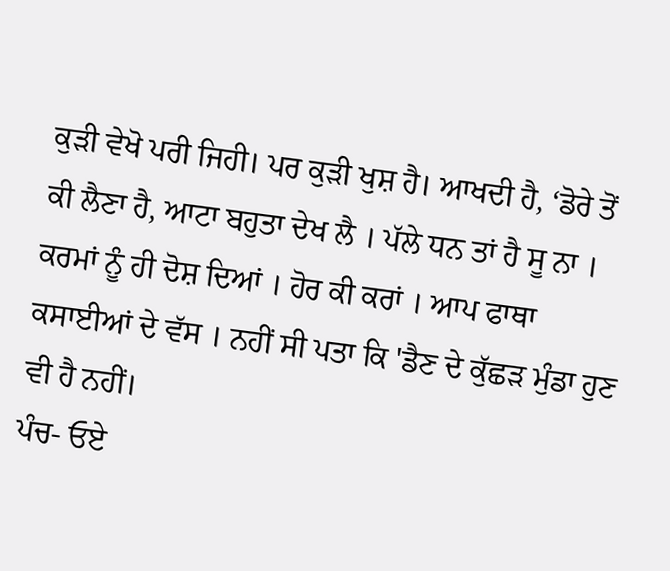ਕੁੜੀ ਵੇਖੋ ਪਰੀ ਜਿਹੀ। ਪਰ ਕੁੜੀ ਖੁਸ਼ ਹੈ। ਆਖਦੀ ਹੈ, ‘ਡੋਰੇ ਤੋਂ ਕੀ ਲੈਣਾ ਹੈ, ਆਟਾ ਬਹੁਤਾ ਦੇਖ ਲੈ । ਪੱਲੇ ਧਨ ਤਾਂ ਹੈ ਸੂ ਨਾ ।
ਕਰਮਾਂ ਨੂੰ ਹੀ ਦੋਸ਼ ਦਿਆਂ । ਹੋਰ ਕੀ ਕਰਾਂ । ਆਪ ਫਾਥਾ ਕਸਾਈਆਂ ਦੇ ਵੱਸ । ਨਹੀਂ ਸੀ ਪਤਾ ਕਿ 'ਡੈਣ ਦੇ ਕੁੱਛੜ ਮੁੰਡਾ ਹੁਣ ਵੀ ਹੈ ਨਹੀਂ।
ਪੰਚ- ਓਏ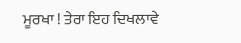ਮੂਰਖਾ ! ਤੇਰਾ ਇਹ ਦਿਖਲਾਵੇ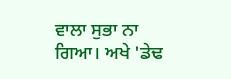ਵਾਲਾ ਸੁਭਾ ਨਾ ਗਿਆ। ਅਖੇ 'ਡੇਢ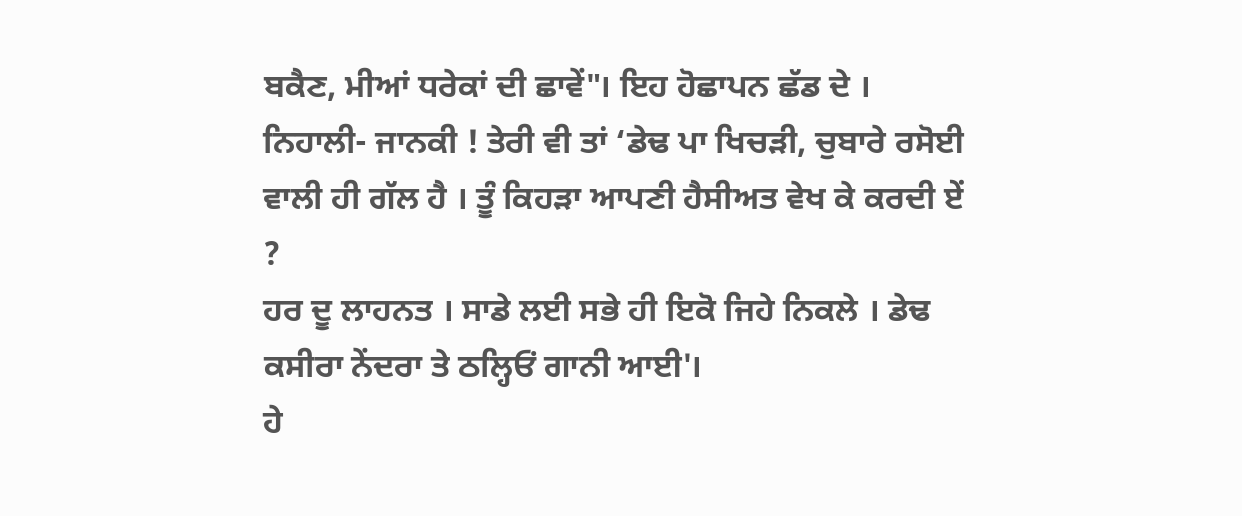ਬਕੈਣ, ਮੀਆਂ ਧਰੇਕਾਂ ਦੀ ਛਾਵੇਂ"। ਇਹ ਹੋਛਾਪਨ ਛੱਡ ਦੇ ।
ਨਿਹਾਲੀ- ਜਾਨਕੀ ! ਤੇਰੀ ਵੀ ਤਾਂ ‘ਡੇਢ ਪਾ ਖਿਚੜੀ, ਚੁਬਾਰੇ ਰਸੋਈ ਵਾਲੀ ਹੀ ਗੱਲ ਹੈ । ਤੂੰ ਕਿਹੜਾ ਆਪਣੀ ਹੈਸੀਅਤ ਵੇਖ ਕੇ ਕਰਦੀ ਏਂ ?
ਹਰ ਦੂ ਲਾਹਨਤ । ਸਾਡੇ ਲਈ ਸਭੇ ਹੀ ਇਕੋ ਜਿਹੇ ਨਿਕਲੇ । ਡੇਢ ਕਸੀਰਾ ਨੇਂਦਰਾ ਤੇ ਠਲ੍ਹਿਓਂ ਗਾਨੀ ਆਈ'।
ਹੇ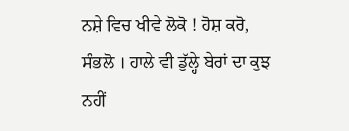ਨਸ਼ੇ ਵਿਚ ਖੀਵੇ ਲੋਕੋ ! ਹੋਸ਼ ਕਰੋ, ਸੰਭਲੋ । ਹਾਲੇ ਵੀ ਡੁੱਲ੍ਹੇ ਬੇਰਾਂ ਦਾ ਕੁਝ ਨਹੀਂ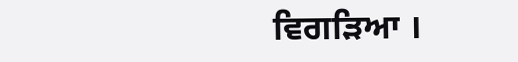ਵਿਗੜਿਆ ।